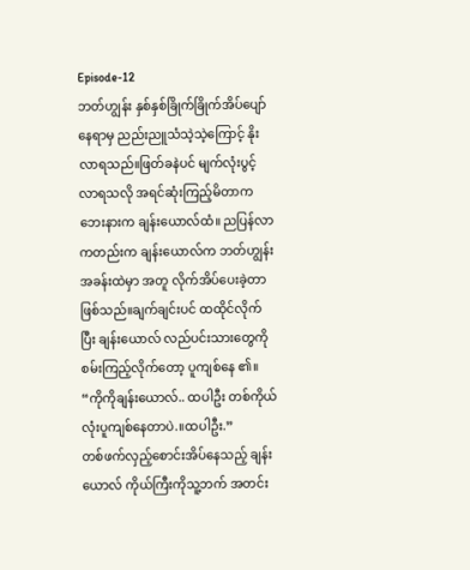Episode-12
ဘတ်ဟျွန်း နှစ်နှစ်ခြိုက်ခြိုက်အိပ်ပျော်နေရာမှ ညည်းညူသံသဲ့သဲ့ကြောင့် နိုးလာရသည်။ဖြတ်ခနဲပင် မျက်လုံးပွင့်လာရသလို အရင်ဆုံးကြည့်မိတာက ဘေးနားက ချန်းယောလ်ထံ။ ညပြန်လာကတည်းက ချန်းယောလ်က ဘတ်ဟျွန်း အခန်းထဲမှာ အတူ လိုက်အိပ်ပေးခဲ့တာဖြစ်သည်။ချက်ချင်းပင် ထထိုင်လိုက်ပြီး ချန်းယောလ် လည်ပင်းသားတွေကိုစမ်းကြည့်လိုက်တော့ ပူကျစ်နေ ၏။
“ကိုကိုချန်းယောလ်.. ထပါဦး တစ်ကိုယ်လုံးပူကျစ်နေတာပဲ.။ထပါဦး.”
တစ်ဖက်လှည့်စောင်းအိပ်နေသည့် ချန်းယောလ် ကိုယ်ကြီးကိုသူ့ဘက် အတင်း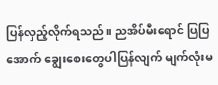ပြန်လှည့်လိုက်ရသည်။ ညအိပ်မီးရောင် ပြပြအောက် ချွေးစေးတွေပါပြန်လျက် မျက်လုံးမ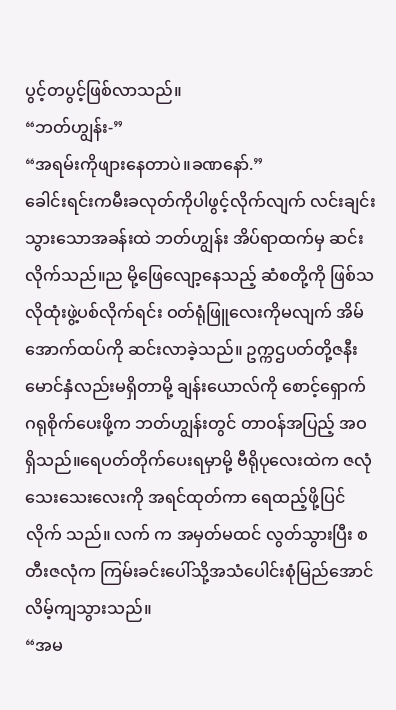ပွင့်တပွင့်ဖြစ်လာသည်။
“ဘတ်ဟျွန်း-”
“အရမ်းကိုဖျားနေတာပဲ။ခဏနော်.”
ခေါင်းရင်းကမီးခလုတ်ကိုပါဖွင့်လိုက်လျက် လင်းချင်းသွားသောအခန်းထဲ ဘတ်ဟျွန်း အိပ်ရာထက်မှ ဆင်းလိုက်သည်။ည မို့ဖြေလျော့နေသည့် ဆံစတို့ကို ဖြစ်သလိုထုံးဖွဲ့ပစ်လိုက်ရင်း ဝတ်ရုံဖြူလေးကိုမလျက် အိမ်အောက်ထပ်ကို ဆင်းလာခဲ့သည်။ ဥက္ကဌပတ်တို့ဇနီးမောင်နှံလည်းမရှိတာမို့ ချန်းယောလ်ကို စောင့်ရှောက်ဂရုစိုက်ပေးဖို့က ဘတ်ဟျွန်းတွင် တာဝန်အပြည့် အဝရှိသည်။ရေပတ်တိုက်ပေးရမှာမို့ ဗီရိုပုလေးထဲက ဇလုံသေးသေးလေးကို အရင်ထုတ်ကာ ရေထည့်ဖို့ပြင်လိုက် သည်။ လက် က အမှတ်မထင် လွတ်သွားပြီး စတီးဇလုံက ကြမ်းခင်းပေါ်သို့အသံပေါင်းစုံမြည်အောင် လိမ့်ကျသွားသည်။
“အမ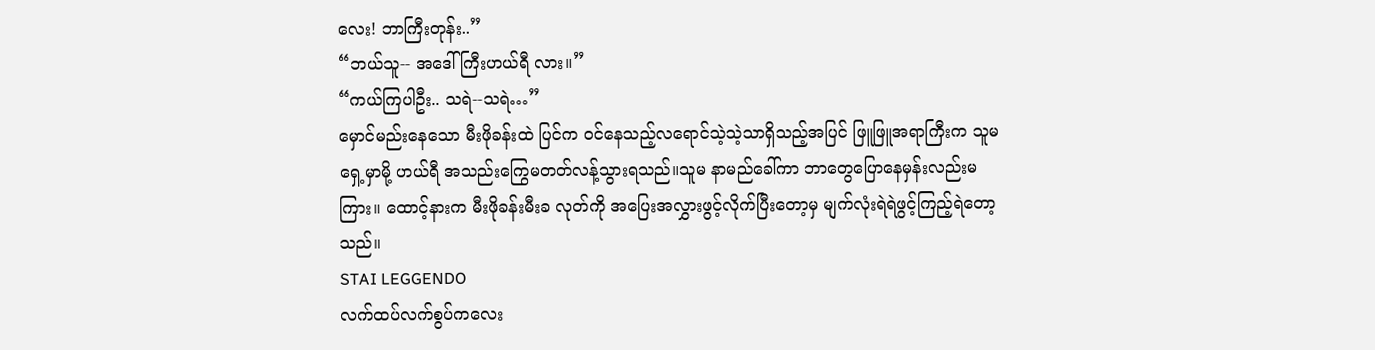လေး! ဘာကြီးတုန်း..”
“ဘယ်သူ-- အဒေါ်ကြီးဟယ်ရီ လား။”
“ကယ်ကြပါဦး.. သရဲ--သရဲ…”
မှောင်မည်းနေသော မီးဖိုခန်းထဲ ပြင်က ဝင်နေသည့်လရောင်သဲ့သဲ့သာရှိသည့်အပြင် ဖြူဖြူအရာကြီးက သူမရှေ့မှာမို့ ဟယ်ရီ အသည်းကြွေမတတ်လန့်သွားရသည်။သူမ နာမည်ခေါ်ကာ ဘာတွေပြောနေမှန်းလည်းမကြား။ ထောင့်နားက မီးဖိုခန်းမီးခ လုတ်ကို အပြေးအလွှားဖွင့်လိုက်ပြီးတော့မှ မျက်လုံးရဲရဲဖွင့်ကြည့်ရဲတော့သည်။
STAI LEGGENDO
လက်ထပ်လက်စွပ်ကလေး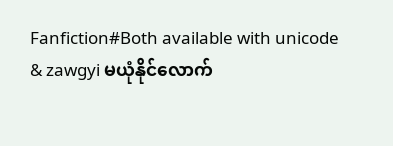Fanfiction#Both available with unicode & zawgyi မယုံနိုင်လောက်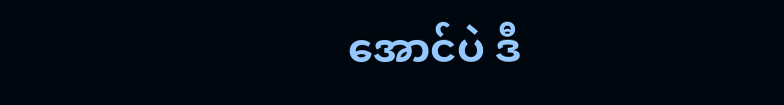အောင်ပဲ ဒီ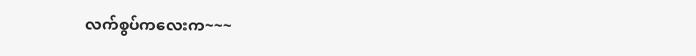လက်စွပ်ကလေးက~~~